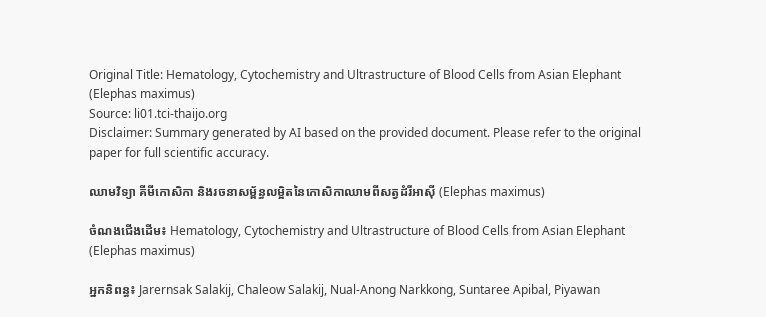Original Title: Hematology, Cytochemistry and Ultrastructure of Blood Cells from Asian Elephant (Elephas maximus)
Source: li01.tci-thaijo.org
Disclaimer: Summary generated by AI based on the provided document. Please refer to the original paper for full scientific accuracy.

ឈាមវិទ្យា គីមីកោសិកា និងរចនាសម្ព័ន្ធលម្អិតនៃកោសិកាឈាមពីសត្វដំរីអាស៊ី (Elephas maximus)

ចំណងជើងដើម៖ Hematology, Cytochemistry and Ultrastructure of Blood Cells from Asian Elephant (Elephas maximus)

អ្នកនិពន្ធ៖ Jarernsak Salakij, Chaleow Salakij, Nual-Anong Narkkong, Suntaree Apibal, Piyawan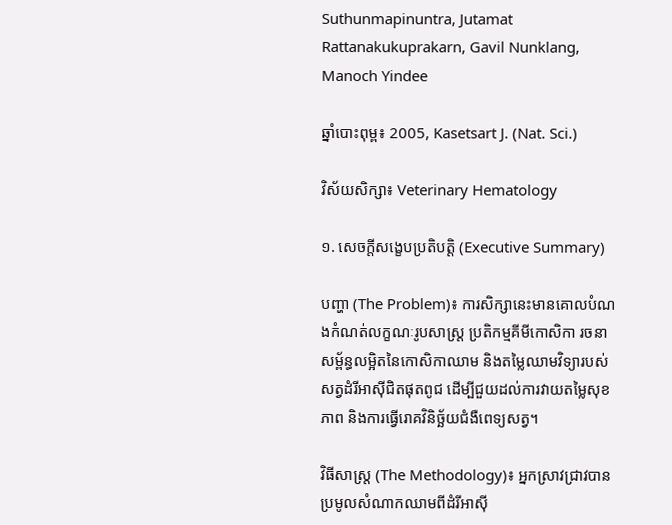Suthunmapinuntra, Jutamat Rattanakukuprakarn, Gavil Nunklang, Manoch Yindee

ឆ្នាំបោះពុម្ព៖ 2005, Kasetsart J. (Nat. Sci.)

វិស័យសិក្សា៖ Veterinary Hematology

១. សេចក្តីសង្ខេបប្រតិបត្តិ (Executive Summary)

បញ្ហា (The Problem)៖ ការសិក្សានេះមានគោលបំណងកំណត់លក្ខណៈរូបសាស្ត្រ ប្រតិកម្មគីមីកោសិកា រចនាសម្ព័ន្ធលម្អិតនៃកោសិកាឈាម និងតម្លៃឈាមវិទ្យារបស់សត្វដំរីអាស៊ីជិតផុតពូជ ដើម្បីជួយដល់ការវាយតម្លៃសុខភាព និងការធ្វើរោគវិនិច្ឆ័យជំងឺពេទ្យសត្វ។

វិធីសាស្ត្រ (The Methodology)៖ អ្នកស្រាវជ្រាវបានប្រមូលសំណាកឈាមពីដំរីអាស៊ី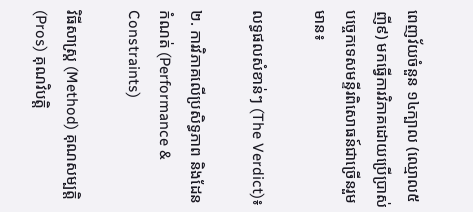ពេញវ័យចំនួន ១៤ក្បាល (ឈ្មោល៥ ញី៩) មកធ្វើការវិភាគដោយប្រើប្រាស់បច្ចេកទេសមន្ទីរពិសោធន៍ជាច្រើនរួមមាន៖

លទ្ធផលសំខាន់ៗ (The Verdict)៖

២. ការវិភាគលើប្រសិទ្ធភាព និងដែនកំណត់ (Performance & Constraints)

វិធីសាស្ត្រ (Method) គុណសម្បត្តិ (Pros) គុណវិបត្តិ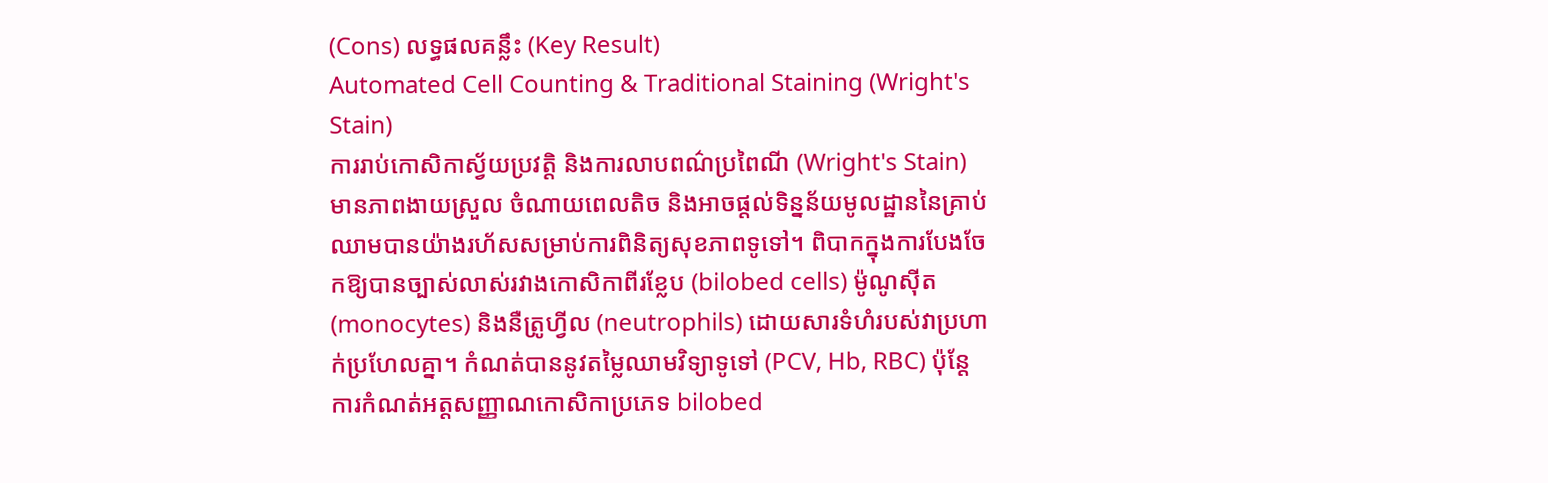(Cons) លទ្ធផលគន្លឹះ (Key Result)
Automated Cell Counting & Traditional Staining (Wright's Stain)
ការរាប់កោសិកាស្វ័យប្រវត្តិ និងការលាបពណ៌ប្រពៃណី (Wright's Stain)
មានភាពងាយស្រួល ចំណាយពេលតិច និងអាចផ្តល់ទិន្នន័យមូលដ្ឋាននៃគ្រាប់ឈាមបានយ៉ាងរហ័សសម្រាប់ការពិនិត្យសុខភាពទូទៅ។ ពិបាកក្នុងការបែងចែកឱ្យបានច្បាស់លាស់រវាងកោសិកាពីរខ្លែប (bilobed cells) ម៉ូណូស៊ីត (monocytes) និងនឺត្រូហ្វីល (neutrophils) ដោយសារទំហំរបស់វាប្រហាក់ប្រហែលគ្នា។ កំណត់បាននូវតម្លៃឈាមវិទ្យាទូទៅ (PCV, Hb, RBC) ប៉ុន្តែការកំណត់អត្តសញ្ញាណកោសិកាប្រភេទ bilobed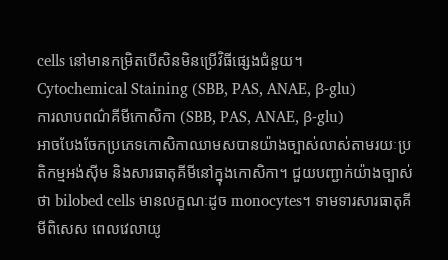cells នៅមានកម្រិតបើសិនមិនប្រើវិធីផ្សេងជំនួយ។
Cytochemical Staining (SBB, PAS, ANAE, β-glu)
ការលាបពណ៌គីមីកោសិកា (SBB, PAS, ANAE, β-glu)
អាចបែងចែកប្រភេទកោសិកាឈាមសបានយ៉ាងច្បាស់លាស់តាមរយៈប្រតិកម្មអង់ស៊ីម និងសារធាតុគីមីនៅក្នុងកោសិកា។ ជួយបញ្ជាក់យ៉ាងច្បាស់ថា bilobed cells មានលក្ខណៈដូច monocytes។ ទាមទារសារធាតុគីមីពិសេស ពេលវេលាយូ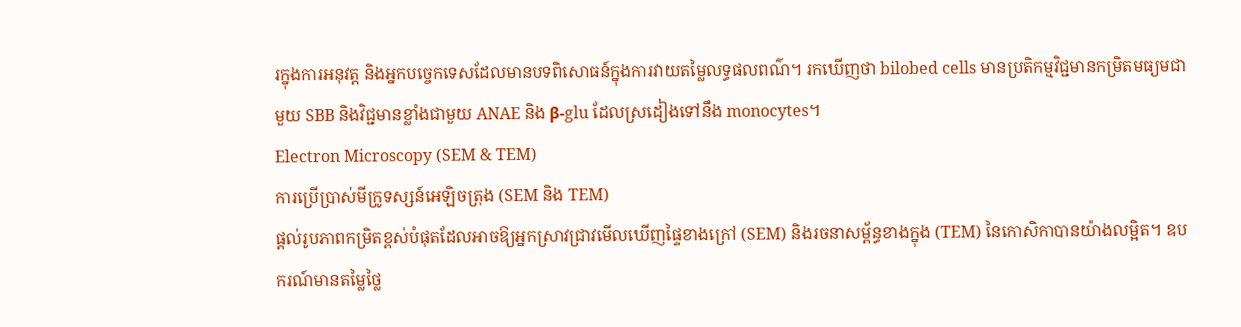រក្នុងការអនុវត្ត និងអ្នកបច្ចេកទេសដែលមានបទពិសោធន៍ក្នុងការវាយតម្លៃលទ្ធផលពណ៌។ រកឃើញថា bilobed cells មានប្រតិកម្មវិជ្ជមានកម្រិតមធ្យមជាមួយ SBB និងវិជ្ជមានខ្លាំងជាមួយ ANAE និង β-glu ដែលស្រដៀងទៅនឹង monocytes។
Electron Microscopy (SEM & TEM)
ការប្រើប្រាស់មីក្រូទស្សន៍អេឡិចត្រុង (SEM និង TEM)
ផ្តល់រូបភាពកម្រិតខ្ពស់បំផុតដែលអាចឱ្យអ្នកស្រាវជ្រាវមើលឃើញផ្ទៃខាងក្រៅ (SEM) និងរចនាសម្ព័ន្ធខាងក្នុង (TEM) នៃកោសិកាបានយ៉ាងលម្អិត។ ឧបករណ៍មានតម្លៃថ្លៃ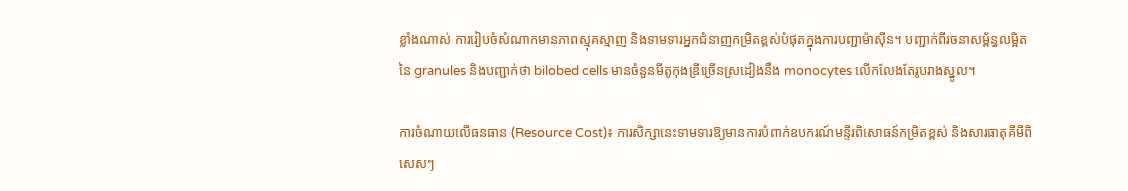ខ្លាំងណាស់ ការរៀបចំសំណាកមានភាពស្មុគស្មាញ និងទាមទារអ្នកជំនាញកម្រិតខ្ពស់បំផុតក្នុងការបញ្ជាម៉ាស៊ីន។ បញ្ជាក់ពីរចនាសម្ព័ន្ធលម្អិតនៃ granules និងបញ្ជាក់ថា bilobed cells មានចំនួនមីតូកុងឌ្រីច្រើនស្រដៀងនឹង monocytes លើកលែងតែរូបរាងស្នូល។

ការចំណាយលើធនធាន (Resource Cost)៖ ការសិក្សានេះទាមទារឱ្យមានការបំពាក់ឧបករណ៍មន្ទីរពិសោធន៍កម្រិតខ្ពស់ និងសារធាតុគីមីពិសេសៗ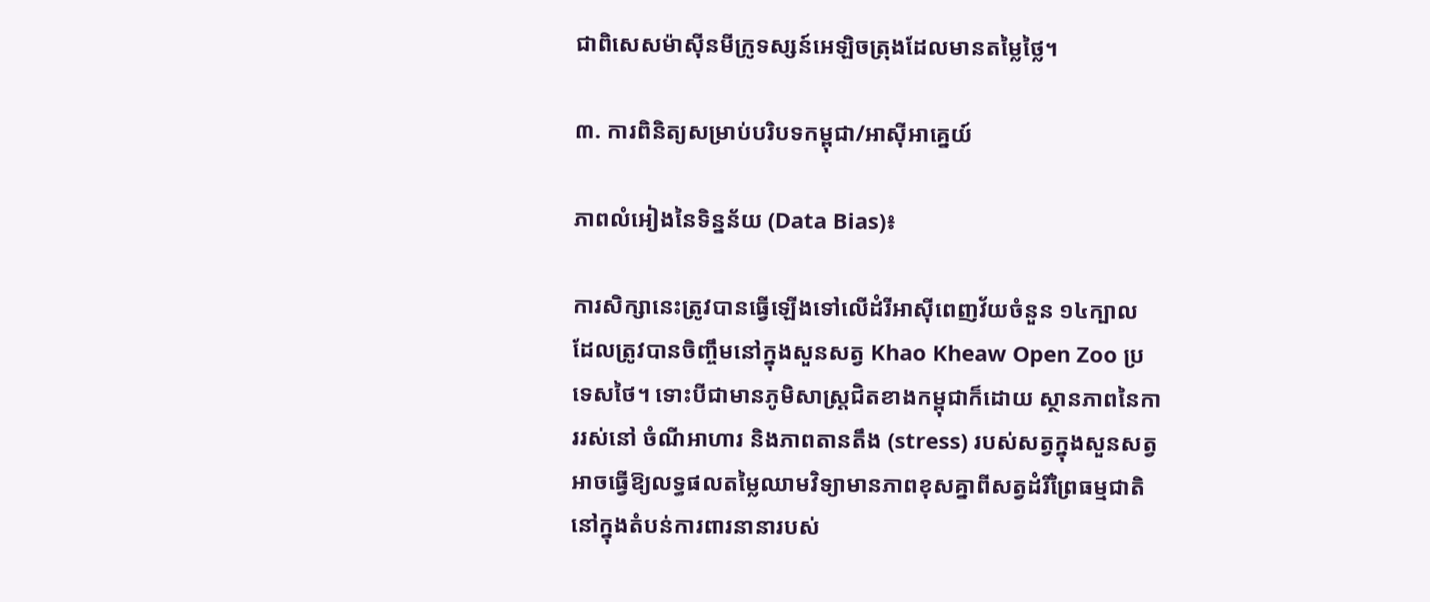ជាពិសេសម៉ាស៊ីនមីក្រូទស្សន៍អេឡិចត្រុងដែលមានតម្លៃថ្លៃ។

៣. ការពិនិត្យសម្រាប់បរិបទកម្ពុជា/អាស៊ីអាគ្នេយ៍

ភាពលំអៀងនៃទិន្នន័យ (Data Bias)៖

ការសិក្សានេះត្រូវបានធ្វើឡើងទៅលើដំរីអាស៊ីពេញវ័យចំនួន ១៤ក្បាល ដែលត្រូវបានចិញ្ចឹមនៅក្នុងសួនសត្វ Khao Kheaw Open Zoo ប្រទេសថៃ។ ទោះបីជាមានភូមិសាស្រ្តជិតខាងកម្ពុជាក៏ដោយ ស្ថានភាពនៃការរស់នៅ ចំណីអាហារ និងភាពតានតឹង (stress) របស់សត្វក្នុងសួនសត្វ អាចធ្វើឱ្យលទ្ធផលតម្លៃឈាមវិទ្យាមានភាពខុសគ្នាពីសត្វដំរីព្រៃធម្មជាតិនៅក្នុងតំបន់ការពារនានារបស់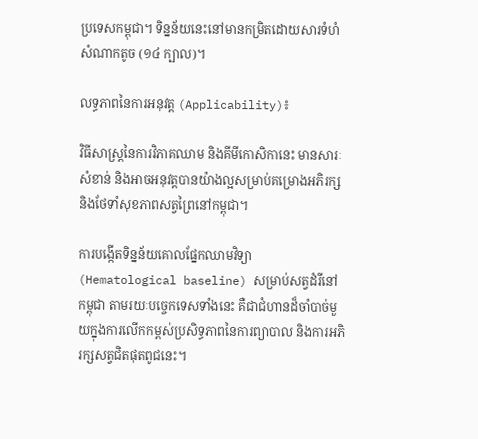ប្រទេសកម្ពុជា។ ទិន្នន័យនេះនៅមានកម្រិតដោយសារទំហំសំណាកតូច (១៤ ក្បាល)។

លទ្ធភាពនៃការអនុវត្ត (Applicability)៖

វិធីសាស្ត្រនៃការវិភាគឈាម និងគីមីកោសិកានេះ មានសារៈសំខាន់ និងអាចអនុវត្តបានយ៉ាងល្អសម្រាប់គម្រោងអភិរក្ស និងថែទាំសុខភាពសត្វព្រៃនៅកម្ពុជា។

ការបង្កើតទិន្នន័យគោលផ្នែកឈាមវិទ្យា (Hematological baseline) សម្រាប់សត្វដំរីនៅកម្ពុជា តាមរយៈបច្ចេកទេសទាំងនេះ គឺជាជំហានដ៏ចាំបាច់មួយក្នុងការលើកកម្ពស់ប្រសិទ្ធភាពនៃការព្យាបាល និងការអភិរក្សសត្វជិតផុតពូជនេះ។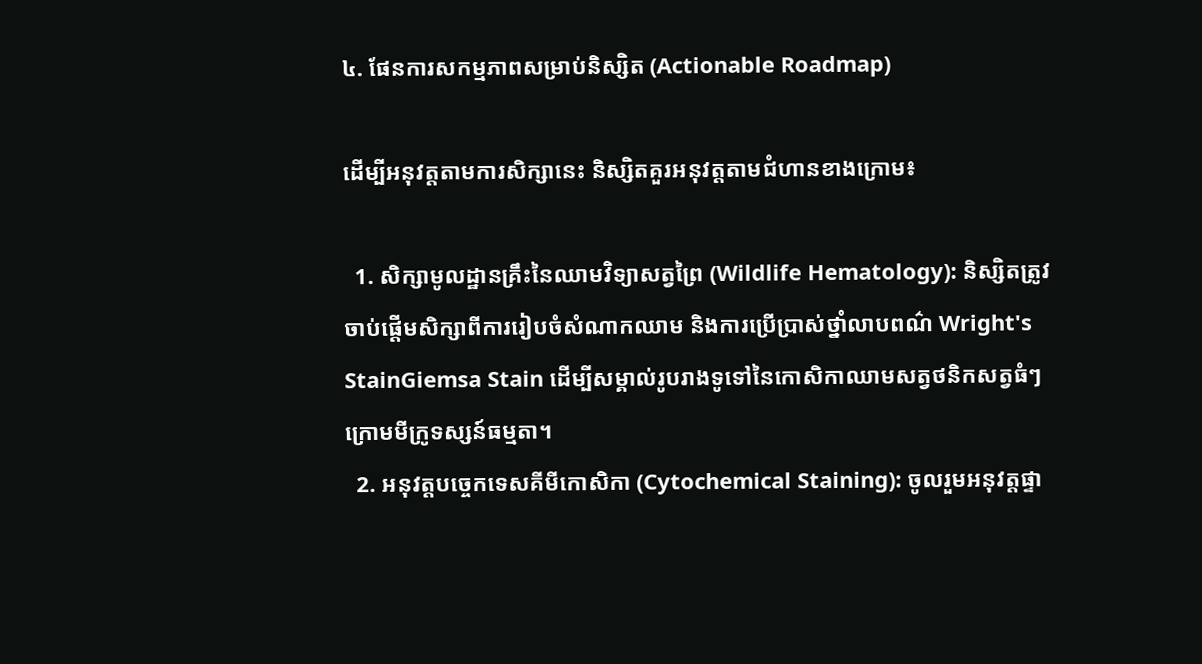៤. ផែនការសកម្មភាពសម្រាប់និស្សិត (Actionable Roadmap)

ដើម្បីអនុវត្តតាមការសិក្សានេះ និស្សិតគួរអនុវត្តតាមជំហានខាងក្រោម៖

  1. សិក្សាមូលដ្ឋានគ្រឹះនៃឈាមវិទ្យាសត្វព្រៃ (Wildlife Hematology): និស្សិតត្រូវចាប់ផ្តើមសិក្សាពីការរៀបចំសំណាកឈាម និងការប្រើប្រាស់ថ្នាំលាបពណ៌ Wright's StainGiemsa Stain ដើម្បីសម្គាល់រូបរាងទូទៅនៃកោសិកាឈាមសត្វថនិកសត្វធំៗក្រោមមីក្រូទស្សន៍ធម្មតា។
  2. អនុវត្តបច្ចេកទេសគីមីកោសិកា (Cytochemical Staining): ចូលរួមអនុវត្តផ្ទា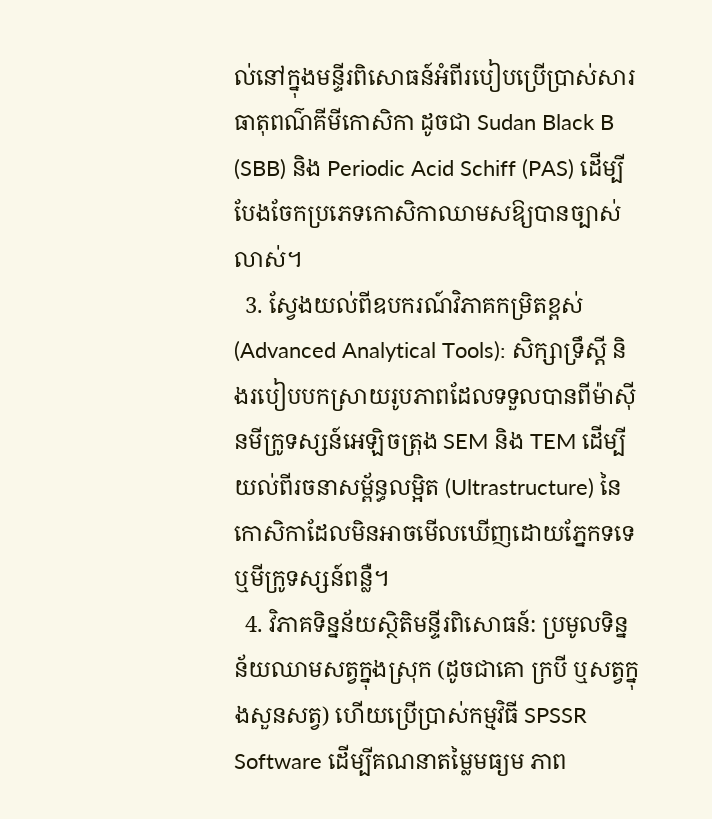ល់នៅក្នុងមន្ទីរពិសោធន៍អំពីរបៀបប្រើប្រាស់សារធាតុពណ៌គីមីកោសិកា ដូចជា Sudan Black B (SBB) និង Periodic Acid Schiff (PAS) ដើម្បីបែងចែកប្រភេទកោសិកាឈាមសឱ្យបានច្បាស់លាស់។
  3. ស្វែងយល់ពីឧបករណ៍វិភាគកម្រិតខ្ពស់ (Advanced Analytical Tools): សិក្សាទ្រឹស្តី និងរបៀបបកស្រាយរូបភាពដែលទទួលបានពីម៉ាស៊ីនមីក្រូទស្សន៍អេឡិចត្រុង SEM និង TEM ដើម្បីយល់ពីរចនាសម្ព័ន្ធលម្អិត (Ultrastructure) នៃកោសិកាដែលមិនអាចមើលឃើញដោយភ្នែកទទេ ឬមីក្រូទស្សន៍ពន្លឺ។
  4. វិភាគទិន្នន័យស្ថិតិមន្ទីរពិសោធន៍: ប្រមូលទិន្នន័យឈាមសត្វក្នុងស្រុក (ដូចជាគោ ក្របី ឬសត្វក្នុងសួនសត្វ) ហើយប្រើប្រាស់កម្មវិធី SPSSR Software ដើម្បីគណនាតម្លៃមធ្យម ភាព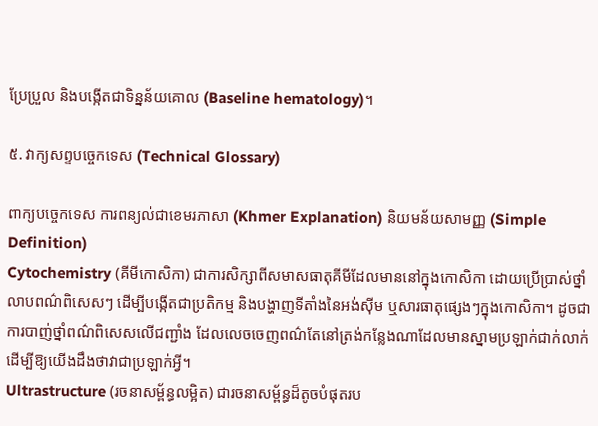ប្រែប្រួល និងបង្កើតជាទិន្នន័យគោល (Baseline hematology)។

៥. វាក្យសព្ទបច្ចេកទេស (Technical Glossary)

ពាក្យបច្ចេកទេស ការពន្យល់ជាខេមរភាសា (Khmer Explanation) និយមន័យសាមញ្ញ (Simple Definition)
Cytochemistry (គីមីកោសិកា) ជាការសិក្សាពីសមាសធាតុគីមីដែលមាននៅក្នុងកោសិកា ដោយប្រើប្រាស់ថ្នាំលាបពណ៌ពិសេសៗ ដើម្បីបង្កើតជាប្រតិកម្ម និងបង្ហាញទីតាំងនៃអង់ស៊ីម ឬសារធាតុផ្សេងៗក្នុងកោសិកា។ ដូចជាការបាញ់ថ្នាំពណ៌ពិសេសលើជញ្ជាំង ដែលលេចចេញពណ៌តែនៅត្រង់កន្លែងណាដែលមានស្នាមប្រឡាក់ជាក់លាក់ ដើម្បីឱ្យយើងដឹងថាវាជាប្រឡាក់អ្វី។
Ultrastructure (រចនាសម្ព័ន្ធលម្អិត) ជារចនាសម្ព័ន្ធដ៏តូចបំផុតរប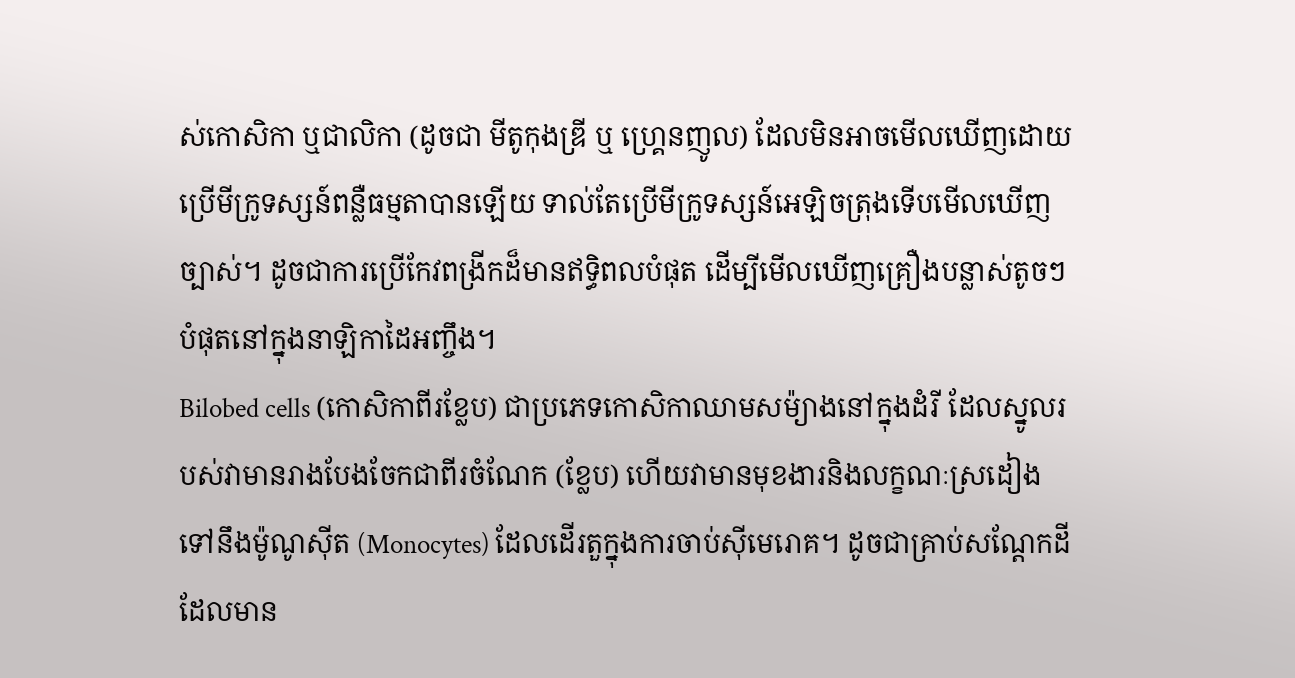ស់កោសិកា ឬជាលិកា (ដូចជា មីតូកុងឌ្រី ឬ ហ្គ្រេនញូល) ដែលមិនអាចមើលឃើញដោយប្រើមីក្រូទស្សន៍ពន្លឺធម្មតាបានឡើយ ទាល់តែប្រើមីក្រូទស្សន៍អេឡិចត្រុងទើបមើលឃើញច្បាស់។ ដូចជាការប្រើកែវពង្រីកដ៏មានឥទ្ធិពលបំផុត ដើម្បីមើលឃើញគ្រឿងបន្លាស់តូចៗបំផុតនៅក្នុងនាឡិកាដៃអញ្ចឹង។
Bilobed cells (កោសិកាពីរខ្លែប) ជាប្រភេទកោសិកាឈាមសម៉្យាងនៅក្នុងដំរី ដែលស្នូលរបស់វាមានរាងបែងចែកជាពីរចំណែក (ខ្លែប) ហើយវាមានមុខងារនិងលក្ខណៈស្រដៀងទៅនឹងម៉ូណូស៊ីត (Monocytes) ដែលដើរតួក្នុងការចាប់ស៊ីមេរោគ។ ដូចជាគ្រាប់សណ្តែកដីដែលមាន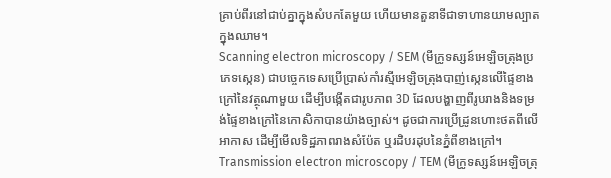គ្រាប់ពីរនៅជាប់គ្នាក្នុងសំបកតែមួយ ហើយមានតួនាទីជាទាហានយាមល្បាតក្នុងឈាម។
Scanning electron microscopy / SEM (មីក្រូទស្សន៍អេឡិចត្រុងប្រភេទស្កេន) ជាបច្ចេកទេសប្រើប្រាស់កាំរស្មីអេឡិចត្រុងបាញ់ស្កេនលើផ្ទៃខាងក្រៅនៃវត្ថុណាមួយ ដើម្បីបង្កើតជារូបភាព 3D ដែលបង្ហាញពីរូបរាងនិងទម្រង់ផ្ទៃខាងក្រៅនៃកោសិកាបានយ៉ាងច្បាស់។ ដូចជាការប្រើដ្រូនហោះថតពីលើអាកាស ដើម្បីមើលទិដ្ឋភាពរាងសំប៉ែត ឬរដិបរដុបនៃភ្នំពីខាងក្រៅ។
Transmission electron microscopy / TEM (មីក្រូទស្សន៍អេឡិចត្រុ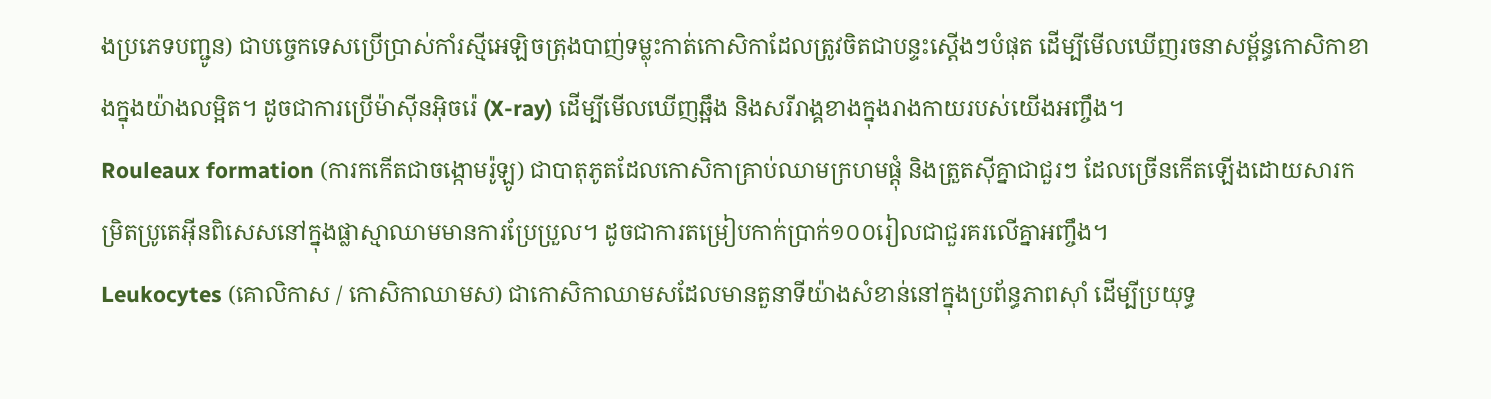ងប្រភេទបញ្ជូន) ជាបច្ចេកទេសប្រើប្រាស់កាំរស្មីអេឡិចត្រុងបាញ់ទម្លុះកាត់កោសិកាដែលត្រូវចិតជាបន្ទះស្តើងៗបំផុត ដើម្បីមើលឃើញរចនាសម្ព័ន្ធកោសិកាខាងក្នុងយ៉ាងលម្អិត។ ដូចជាការប្រើម៉ាស៊ីនអ៊ិចរ៉េ (X-ray) ដើម្បីមើលឃើញឆ្អឹង និងសរីរាង្គខាងក្នុងរាងកាយរបស់យើងអញ្ចឹង។
Rouleaux formation (ការកកើតជាចង្កោមរ៉ូឡូ) ជាបាតុភូតដែលកោសិកាគ្រាប់ឈាមក្រហមផ្តុំ និងត្រួតស៊ីគ្នាជាជួរៗ ដែលច្រើនកើតឡើងដោយសារកម្រិតប្រូតេអ៊ីនពិសេសនៅក្នុងផ្លាស្មាឈាមមានការប្រែប្រួល។ ដូចជាការតម្រៀបកាក់ប្រាក់១០០រៀលជាជួរគរលើគ្នាអញ្ចឹង។
Leukocytes (គោលិកាស / កោសិកាឈាមស) ជាកោសិកាឈាមសដែលមានតួនាទីយ៉ាងសំខាន់នៅក្នុងប្រព័ន្ធភាពស៊ាំ ដើម្បីប្រយុទ្ធ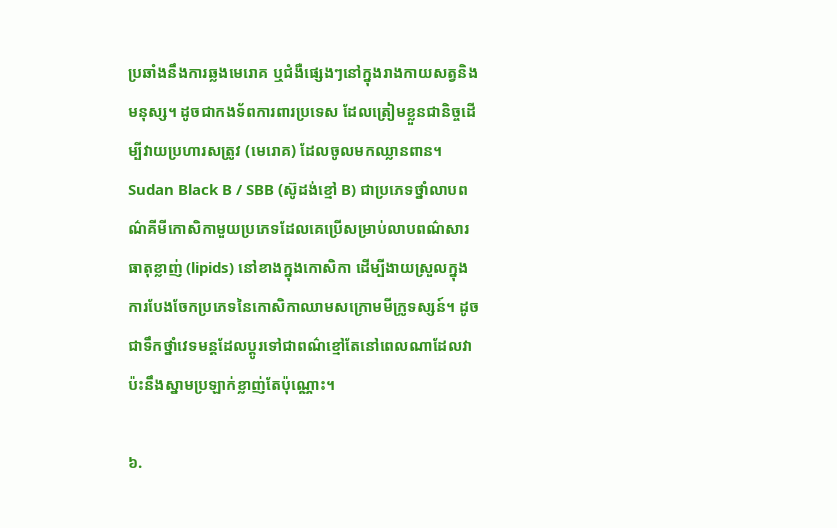ប្រឆាំងនឹងការឆ្លងមេរោគ ឬជំងឺផ្សេងៗនៅក្នុងរាងកាយសត្វនិងមនុស្ស។ ដូចជាកងទ័ពការពារប្រទេស ដែលត្រៀមខ្លួនជានិច្ចដើម្បីវាយប្រហារសត្រូវ (មេរោគ) ដែលចូលមកឈ្លានពាន។
Sudan Black B / SBB (ស៊ូដង់ខ្មៅ B) ជាប្រភេទថ្នាំលាបពណ៌គីមីកោសិកាមួយប្រភេទដែលគេប្រើសម្រាប់លាបពណ៌សារធាតុខ្លាញ់ (lipids) នៅខាងក្នុងកោសិកា ដើម្បីងាយស្រួលក្នុងការបែងចែកប្រភេទនៃកោសិកាឈាមសក្រោមមីក្រូទស្សន៍។ ដូចជាទឹកថ្នាំវេទមន្តដែលប្តូរទៅជាពណ៌ខ្មៅតែនៅពេលណាដែលវាប៉ះនឹងស្នាមប្រឡាក់ខ្លាញ់តែប៉ុណ្ណោះ។

៦.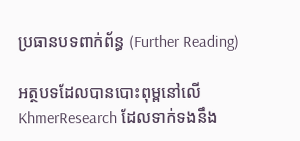ប្រធានបទពាក់ព័ន្ធ (Further Reading)

អត្ថបទដែលបានបោះពុម្ពនៅលើ KhmerResearch ដែលទាក់ទងនឹង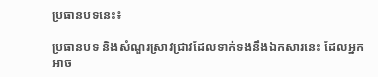ប្រធានបទនេះ៖

ប្រធានបទ និងសំណួរស្រាវជ្រាវដែលទាក់ទងនឹងឯកសារនេះ ដែលអ្នកអាច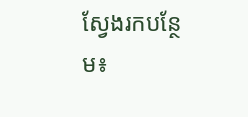ស្វែងរកបន្ថែម៖